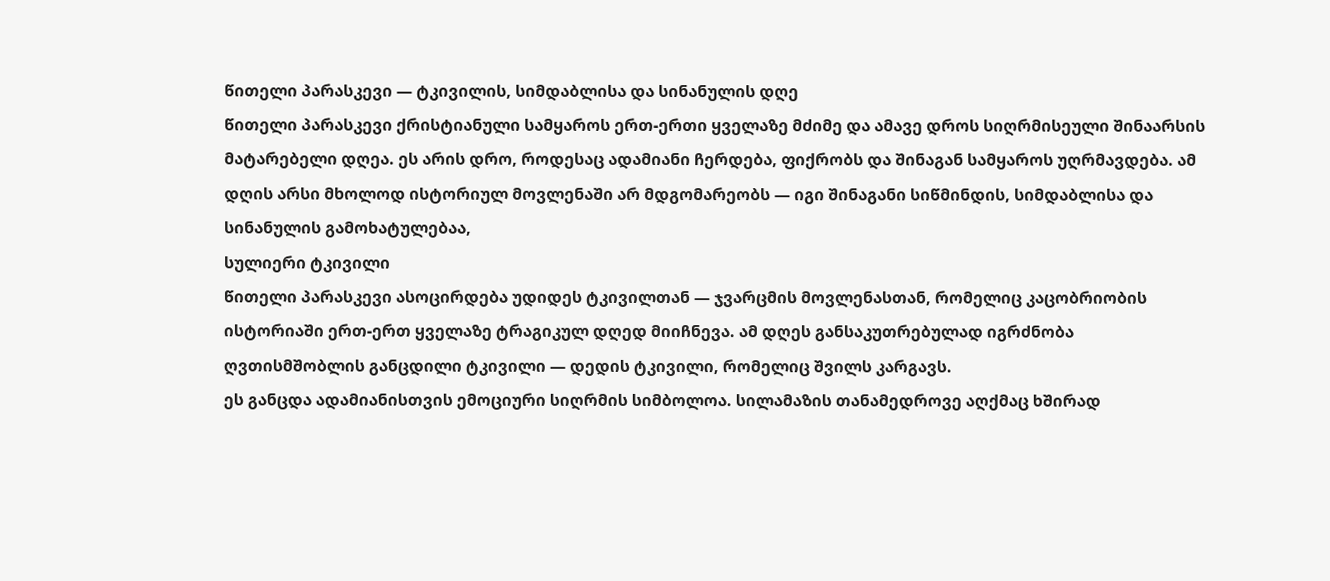წითელი პარასკევი — ტკივილის, სიმდაბლისა და სინანულის დღე
წითელი პარასკევი ქრისტიანული სამყაროს ერთ-ერთი ყველაზე მძიმე და ამავე დროს სიღრმისეული შინაარსის მატარებელი დღეა. ეს არის დრო, როდესაც ადამიანი ჩერდება, ფიქრობს და შინაგან სამყაროს უღრმავდება. ამ დღის არსი მხოლოდ ისტორიულ მოვლენაში არ მდგომარეობს — იგი შინაგანი სიწმინდის, სიმდაბლისა და სინანულის გამოხატულებაა,
სულიერი ტკივილი
წითელი პარასკევი ასოცირდება უდიდეს ტკივილთან — ჯვარცმის მოვლენასთან, რომელიც კაცობრიობის ისტორიაში ერთ-ერთ ყველაზე ტრაგიკულ დღედ მიიჩნევა. ამ დღეს განსაკუთრებულად იგრძნობა ღვთისმშობლის განცდილი ტკივილი — დედის ტკივილი, რომელიც შვილს კარგავს.
ეს განცდა ადამიანისთვის ემოციური სიღრმის სიმბოლოა. სილამაზის თანამედროვე აღქმაც ხშირად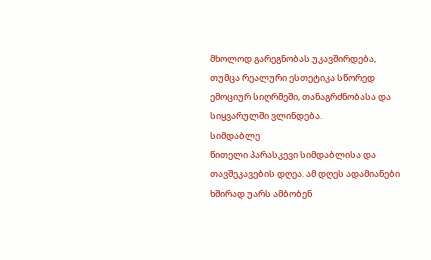მხოლოდ გარეგნობას უკავშირდება, თუმცა რეალური ესთეტიკა სწორედ ემოციურ სიღრმეში, თანაგრძნობასა და სიყვარულში ვლინდება.
სიმდაბლე
წითელი პარასკევი სიმდაბლისა და თავშეკავების დღეა. ამ დღეს ადამიანები ხშირად უარს ამბობენ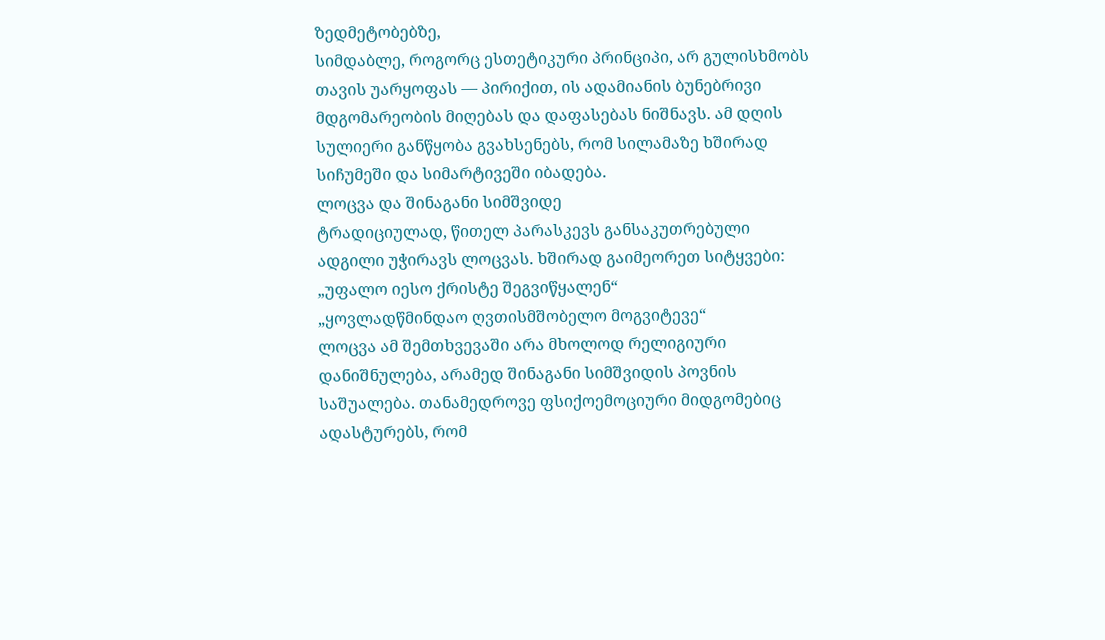ზედმეტობებზე,
სიმდაბლე, როგორც ესთეტიკური პრინციპი, არ გულისხმობს თავის უარყოფას — პირიქით, ის ადამიანის ბუნებრივი მდგომარეობის მიღებას და დაფასებას ნიშნავს. ამ დღის სულიერი განწყობა გვახსენებს, რომ სილამაზე ხშირად სიჩუმეში და სიმარტივეში იბადება.
ლოცვა და შინაგანი სიმშვიდე
ტრადიციულად, წითელ პარასკევს განსაკუთრებული ადგილი უჭირავს ლოცვას. ხშირად გაიმეორეთ სიტყვები:
„უფალო იესო ქრისტე შეგვიწყალენ“
„ყოვლადწმინდაო ღვთისმშობელო მოგვიტევე“
ლოცვა ამ შემთხვევაში არა მხოლოდ რელიგიური დანიშნულება, არამედ შინაგანი სიმშვიდის პოვნის საშუალება. თანამედროვე ფსიქოემოციური მიდგომებიც ადასტურებს, რომ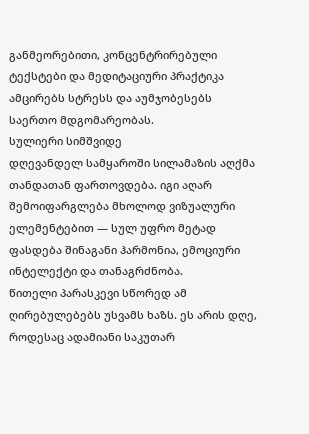განმეორებითი, კონცენტრირებული ტექსტები და მედიტაციური პრაქტიკა ამცირებს სტრესს და აუმჯობესებს საერთო მდგომარეობას.
სულიერი სიმშვიდე
დღევანდელ სამყაროში სილამაზის აღქმა თანდათან ფართოვდება. იგი აღარ შემოიფარგლება მხოლოდ ვიზუალური ელემენტებით — სულ უფრო მეტად ფასდება შინაგანი ჰარმონია, ემოციური ინტელექტი და თანაგრძნობა.
წითელი პარასკევი სწორედ ამ ღირებულებებს უსვამს ხაზს. ეს არის დღე, როდესაც ადამიანი საკუთარ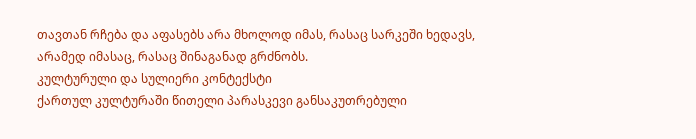თავთან რჩება და აფასებს არა მხოლოდ იმას, რასაც სარკეში ხედავს, არამედ იმასაც, რასაც შინაგანად გრძნობს.
კულტურული და სულიერი კონტექსტი
ქართულ კულტურაში წითელი პარასკევი განსაკუთრებული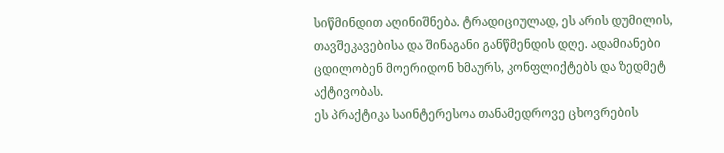სიწმინდით აღინიშნება. ტრადიციულად, ეს არის დუმილის, თავშეკავებისა და შინაგანი განწმენდის დღე. ადამიანები ცდილობენ მოერიდონ ხმაურს, კონფლიქტებს და ზედმეტ აქტივობას.
ეს პრაქტიკა საინტერესოა თანამედროვე ცხოვრების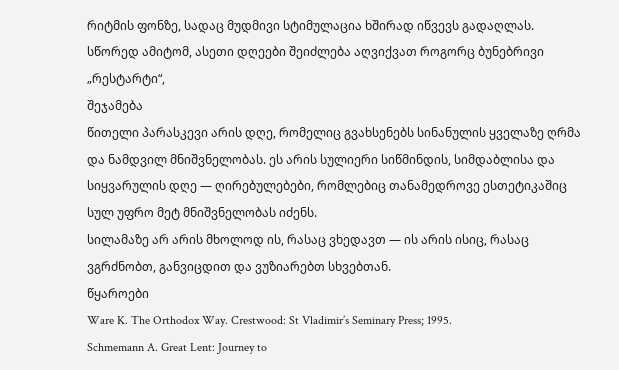რიტმის ფონზე, სადაც მუდმივი სტიმულაცია ხშირად იწვევს გადაღლას. სწორედ ამიტომ, ასეთი დღეები შეიძლება აღვიქვათ როგორც ბუნებრივი „რესტარტი“,
შეჯამება
წითელი პარასკევი არის დღე, რომელიც გვახსენებს სინანულის ყველაზე ღრმა და ნამდვილ მნიშვნელობას. ეს არის სულიერი სიწმინდის, სიმდაბლისა და სიყვარულის დღე — ღირებულებები, რომლებიც თანამედროვე ესთეტიკაშიც სულ უფრო მეტ მნიშვნელობას იძენს.
სილამაზე არ არის მხოლოდ ის, რასაც ვხედავთ — ის არის ისიც, რასაც ვგრძნობთ, განვიცდით და ვუზიარებთ სხვებთან.
წყაროები
Ware K. The Orthodox Way. Crestwood: St Vladimir’s Seminary Press; 1995.
Schmemann A. Great Lent: Journey to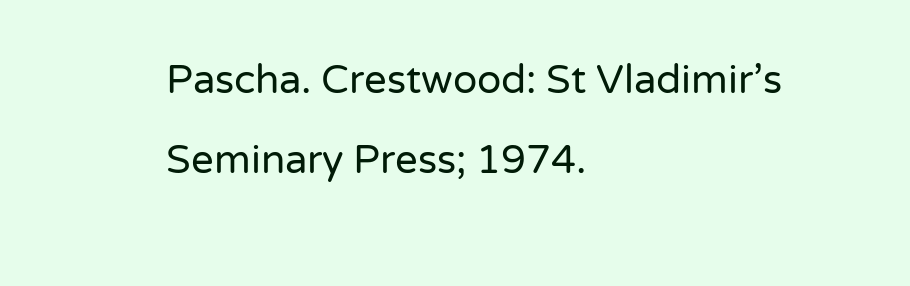Pascha. Crestwood: St Vladimir’s Seminary Press; 1974.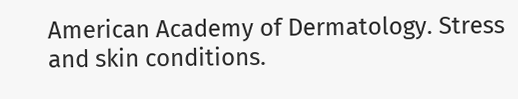American Academy of Dermatology. Stress and skin conditions.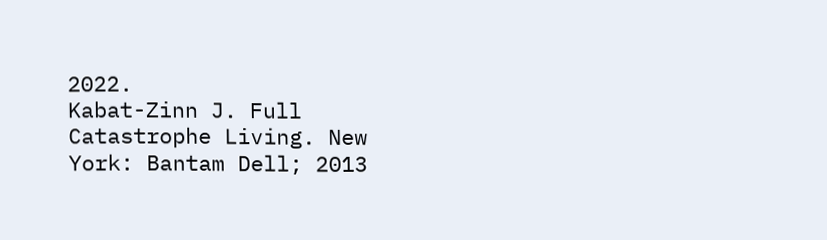2022.
Kabat-Zinn J. Full Catastrophe Living. New York: Bantam Dell; 2013